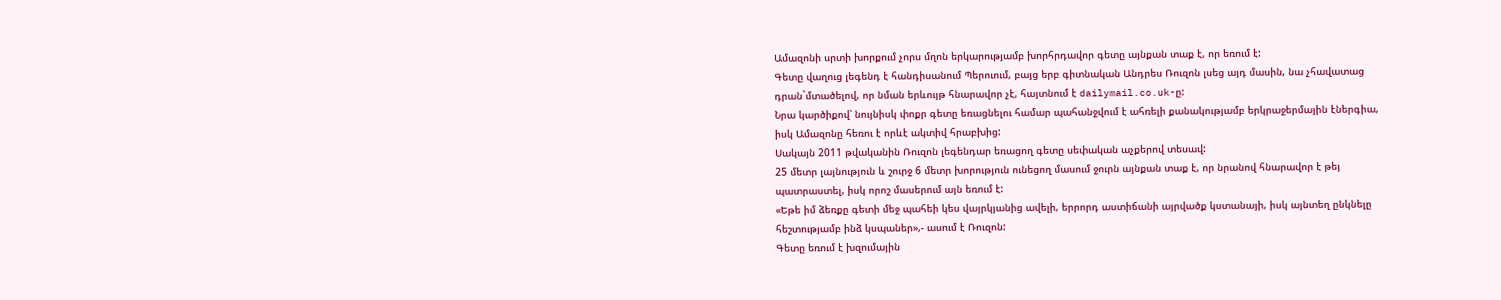Ամազոնի սրտի խորքում չորս մղոն երկարությամբ խորհրդավոր գետը այնքան տաք է, որ եռում է:
Գետը վաղուց լեգենդ է հանդիսանում Պերուում, բայց երբ գիտնական Անդրես Ռուզոն լսեց այդ մասին, նա չհավատաց դրան`մտածելով, որ նման երևույթ հնարավոր չէ, հայտնում է dailymail.co.uk-ը:
Նրա կարծիքով՝ նույնիսկ փոքր գետը եռացնելու համար պահանջվում է ահռելի քանակությամբ երկրաջերմային էներգիա, իսկ Ամազոնը հեռու է որևէ ակտիվ հրաբխից:
Սակայն 2011 թվականին Ռուզոն լեգենդար եռացող գետը սեփական աչքերով տեսավ:
25 մետր լայնություն և շուրջ 6 մետր խորություն ունեցող մասում ջուրն այնքան տաք է, որ նրանով հնարավոր է թեյ պատրաստել, իսկ որոշ մասերում այն եռում է:
«Եթե իմ ձեռքը գետի մեջ պահեի կես վայրկյանից ավելի, երրորդ աստիճանի այրվածք կստանայի, իսկ այնտեղ ընկնելը հեշտությամբ ինձ կսպաներ»,- ասում է Ռուզոն:
Գետը եռում է խզումային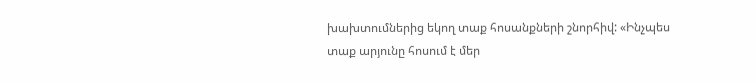խախտումներից եկող տաք հոսանքների շնորհիվ: «Ինչպես տաք արյունը հոսում է մեր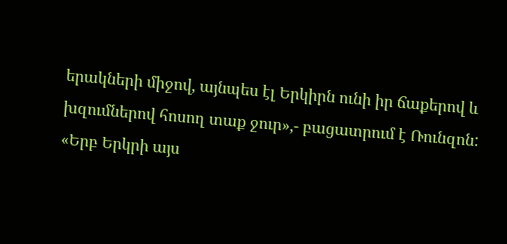երակների միջով, այնպես էլ Երկիրն ունի իր ճաքերով և խզումներով հոսող տաք ջուր»,- բացատրում է Ռունզոն:
«Երբ Երկրի այս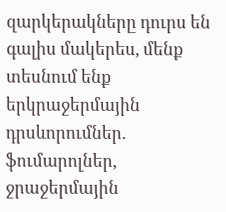զարկերակները դուրս են գալիս մակերես, մենք տեսնում ենք երկրաջերմային դրսևորումներ. ֆումարոլներ, ջրաջերմային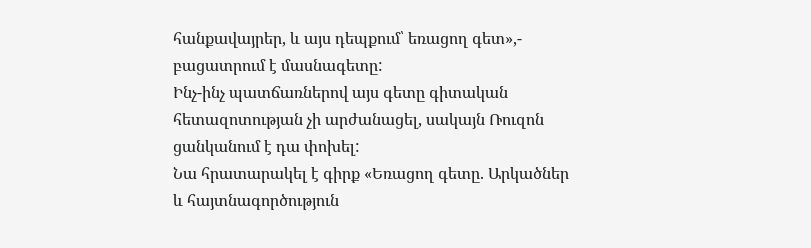հանքավայրեր, և այս դեպքում՝ եռացող գետ»,- բացատրում է մասնագետը:
Ինչ-ինչ պատճառներով այս գետը գիտական հետազոտության չի արժանացել, սակայն Ռուզոն ցանկանում է դա փոխել:
Նա հրատարակել է գիրք «Եռացող գետը. Արկածներ և հայտնագործություն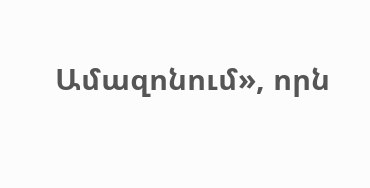Ամազոնում», որն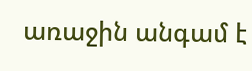առաջին անգամ է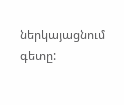ներկայացնում գետը: